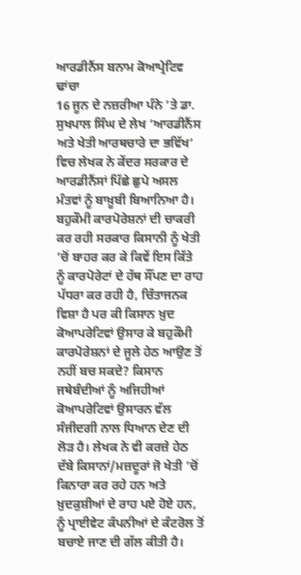ਆਰਡੀਨੈਂਸ ਬਨਾਮ ਕੋਆਪ੍ਰੇਟਿਵ ਢਾਂਚਾ
16 ਜੂਨ ਦੇ ਨਜ਼ਰੀਆ ਪੰਨੇ ’ਤੇ ਡਾ. ਸੁਖਪਾਲ ਸਿੰਘ ਦੇ ਲੇਖ ‘ਆਰਡੀਨੈਂਸ ਅਤੇ ਖੇਤੀ ਆਰਥਚਾਰੇ ਦਾ ਭਵਿੱਖ’ ਵਿਚ ਲੇਖਕ ਨੇ ਕੇਂਦਰ ਸਰਕਾਰ ਦੇ ਆਰਡੀਨੈਂਸਾਂ ਪਿੱਛੇ ਛੁਪੇ ਅਸਲ ਮੰਤਵਾਂ ਨੂੰ ਬਾਖ਼ੂਬੀ ਬਿਆਨਿਆ ਹੈ। ਬਹੁਕੌਮੀ ਕਾਰਪੋਰੇਸ਼ਨਾਂ ਦੀ ਚਾਕਰੀ ਕਰ ਰਹੀ ਸਰਕਾਰ ਕਿਸਾਨੀ ਨੂੰ ਖੇਤੀ ’ਚੋਂ ਬਾਹਰ ਕਰ ਕੇ ਕਿਵੇਂ ਇਸ ਕਿੱਤੇ ਨੂੰ ਕਾਰਪੋਰੇਟਾਂ ਦੇ ਹੱਥ ਸੌਂਪਣ ਦਾ ਰਾਹ ਪੱਧਰਾ ਕਰ ਰਹੀ ਹੈ, ਚਿੰਤਾਜਨਕ ਵਿਸ਼ਾ ਹੈ ਪਰ ਕੀ ਕਿਸਾਨ ਖ਼ੁਦ ਕੋਆਪਰੇਟਿਵਾਂ ਉਸਾਰ ਕੇ ਬਹੁਕੌਮੀ ਕਾਰਪੋਰੇਸ਼ਨਾਂ ਦੇ ਜੂਲੇ ਹੇਠ ਆਉਣ ਤੋਂ ਨਹੀਂ ਬਚ ਸਕਦੇ? ਕਿਸਾਨ ਜਥੇਬੰਦੀਆਂ ਨੂੰ ਅਜਿਹੀਆਂ ਕੋਆਪਰੇਟਿਵਾਂ ਉਸਾਰਨ ਵੱਲ ਸੰਜੀਦਗੀ ਨਾਲ ਧਿਆਨ ਦੇਣ ਦੀ ਲੋੜ ਹੈ। ਲੇਖਕ ਨੇ ਵੀ ਕਰਜ਼ੇ ਹੇਠ ਦੱਬੇ ਕਿਸਾਨਾਂ/ਮਜ਼ਦੂਰਾਂ ਜੋ ਖੇਤੀ ’ਚੋਂ ਕਿਨਾਰਾ ਕਰ ਰਹੇ ਹਨ ਅਤੇ ਖ਼ੁਦਕੁਸ਼ੀਆਂ ਦੇ ਰਾਹ ਪਏ ਹੋਏ ਹਨ, ਨੂੰ ਪ੍ਰਾਈਵੇਟ ਕੰਪਨੀਆਂ ਦੇ ਕੰਟਰੋਲ ਤੋਂ ਬਚਾਏ ਜਾਣ ਦੀ ਗੱਲ ਕੀਤੀ ਹੈ।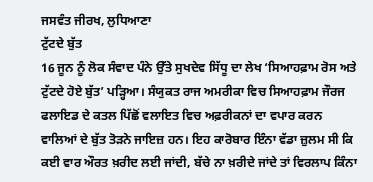ਜਸਵੰਤ ਜੀਰਖ, ਲੁਧਿਆਣਾ
ਟੁੱਟਦੇ ਬੁੱਤ
16 ਜੂਨ ਨੂੰ ਲੋਕ ਸੰਵਾਦ ਪੰਨੇ ਉੱਤੇ ਸੁਖਦੇਵ ਸਿੱਧੂ ਦਾ ਲੇਖ ‘ਸਿਆਹਫ਼ਾਮ ਰੋਸ ਅਤੇ ਟੁੱਟਦੇ ਹੋਏ ਬੁੱਤ’ ਪੜ੍ਹਿਆ। ਸੰਯੁਕਤ ਰਾਜ ਅਮਰੀਕਾ ਵਿਚ ਸਿਆਹਫ਼ਾਮ ਜੌਰਜ ਫਲਾਇਡ ਦੇ ਕਤਲ ਪਿੱਛੋਂ ਵਲਾਇਤ ਵਿਚ ਅਫ਼ਰੀਕਨਾਂ ਦਾ ਵਪਾਰ ਕਰਨ ਵਾਲਿਆਂ ਦੇ ਬੁੱਤ ਤੋੜਨੇ ਜਾਇਜ਼ ਹਨ। ਇਹ ਕਾਰੋਬਾਰ ਇੰਨਾ ਵੱਡਾ ਜ਼ੁਲਮ ਸੀ ਕਿ ਕਈ ਵਾਰ ਔਰਤ ਖ਼ਰੀਦ ਲਈ ਜਾਂਦੀ, ਬੱਚੇ ਨਾ ਖ਼ਰੀਦੇ ਜਾਂਦੇ ਤਾਂ ਵਿਰਲਾਪ ਕਿੰਨਾ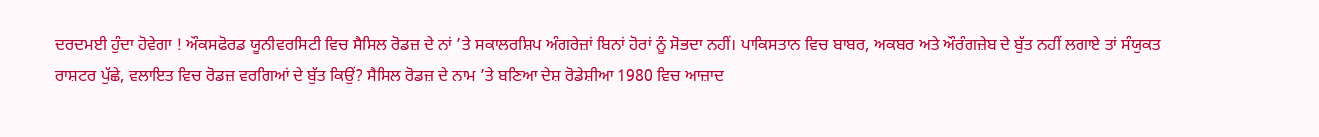ਦਰਦਮਈ ਹੁੰਦਾ ਹੋਵੇਗਾ ! ਔਕਸਫੋਰਡ ਯੂਨੀਵਰਸਿਟੀ ਵਿਚ ਸੈਸਿਲ ਰੋਡਜ਼ ਦੇ ਨਾਂ ’ਤੇ ਸਕਾਲਰਸ਼ਿਪ ਅੰਗਰੇਜ਼ਾਂ ਬਿਨਾਂ ਹੋਰਾਂ ਨੂੰ ਸੋਭਦਾ ਨਹੀਂ। ਪਾਕਿਸਤਾਨ ਵਿਚ ਬਾਬਰ, ਅਕਬਰ ਅਤੇ ਔਰੰਗਜ਼ੇਬ ਦੇ ਬੁੱਤ ਨਹੀਂ ਲਗਾਏ ਤਾਂ ਸੰਯੁਕਤ ਰਾਸ਼ਟਰ ਪੁੱਛੇ, ਵਲਾਇਤ ਵਿਚ ਰੋਡਜ਼ ਵਰਗਿਆਂ ਦੇ ਬੁੱਤ ਕਿਉਂ? ਸੈਸਿਲ ਰੋਡਜ਼ ਦੇ ਨਾਮ ’ਤੇ ਬਣਿਆ ਦੇਸ਼ ਰੋਡੇਸ਼ੀਆ 1980 ਵਿਚ ਆਜ਼ਾਦ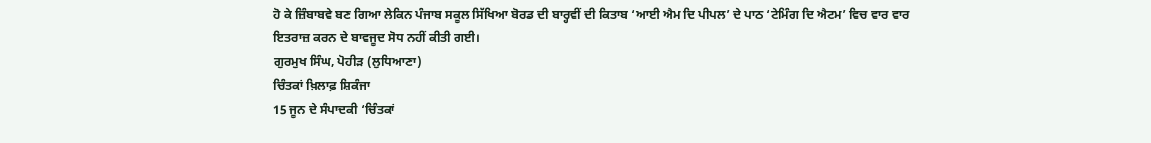ਹੋ ਕੇ ਜ਼ਿੰਬਾਬਵੇ ਬਣ ਗਿਆ ਲੇਕਿਨ ਪੰਜਾਬ ਸਕੂਲ ਸਿੱਖਿਆ ਬੋਰਡ ਦੀ ਬਾਰ੍ਹਵੀਂ ਦੀ ਕਿਤਾਬ ‘ਆਈ ਐਮ ਦਿ ਪੀਪਲ’ ਦੇ ਪਾਠ ‘ਟੇਮਿੰਗ ਦਿ ਐਟਮ’ ਵਿਚ ਵਾਰ ਵਾਰ ਇਤਰਾਜ਼ ਕਰਨ ਦੇ ਬਾਵਜੂਦ ਸੋਧ ਨਹੀਂ ਕੀਤੀ ਗਈ।
ਗੁਰਮੁਖ ਸਿੰਘ, ਪੋਹੀੜ (ਲੁਧਿਆਣਾ)
ਚਿੰਤਕਾਂ ਖ਼ਿਲਾਫ਼ ਸ਼ਿਕੰਜਾ
15 ਜੂਨ ਦੇ ਸੰਪਾਦਕੀ ‘ਚਿੰਤਕਾਂ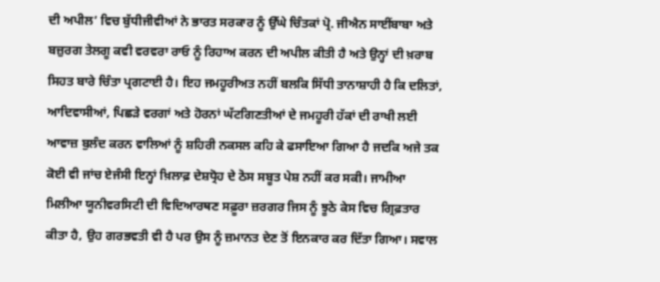ਦੀ ਅਪੀਲ’ ਵਿਚ ਬੁੱਧੀਜੀਵੀਆਂ ਨੇ ਭਾਰਤ ਸਰਕਾਰ ਨੂੰ ਉੱਘੇ ਚਿੰਤਕਾਂ ਪ੍ਰੋ. ਜੀਐਨ ਸਾਈਂਬਾਬਾ ਅਤੇ ਬਜ਼ੁਰਗ ਤੇਲਗੂ ਕਵੀ ਵਰਵਰਾ ਰਾਓ ਨੂੰ ਰਿਹਾਅ ਕਰਨ ਦੀ ਅਪੀਲ ਕੀਤੀ ਹੈ ਅਤੇ ਉਨ੍ਹਾਂ ਦੀ ਖ਼ਰਾਬ ਸਿਹਤ ਬਾਰੇ ਚਿੰਤਾ ਪ੍ਰਗਟਾਈ ਹੈ। ਇਹ ਜਮਹੂਰੀਅਤ ਨਹੀਂ ਬਲਕਿ ਸਿੱਧੀ ਤਾਨਾਸ਼ਾਹੀ ਹੈ ਕਿ ਦਲਿਤਾਂ, ਆਦਿਵਾਸੀਆਂ, ਪਿਛੜੇ ਵਰਗਾਂ ਅਤੇ ਹੋਰਨਾਂ ਘੱਟਗਿਣਤੀਆਂ ਦੇ ਜਮਹੂਰੀ ਹੱਕਾਂ ਦੀ ਰਾਖੀ ਲਈ ਆਵਾਜ਼ ਬੁਲੰਦ ਕਰਨ ਵਾਲਿਆਂ ਨੂੰ ਸ਼ਹਿਰੀ ਨਕਸਲ ਕਹਿ ਕੇ ਫਸਾਇਆ ਗਿਆ ਹੈ ਜਦਕਿ ਅਜੇ ਤਕ ਕੋਈ ਵੀ ਜਾਂਚ ਏਜੰਸੀ ਇਨ੍ਹਾਂ ਖ਼ਿਲਾਫ਼ ਦੇਸ਼ਧ੍ਰੋਹ ਦੇ ਠੋਸ ਸਬੂਤ ਪੇਸ਼ ਨਹੀਂ ਕਰ ਸਕੀ। ਜਾਮੀਆ ਮਿਲੀਆ ਯੂਨੀਵਰਸਿਟੀ ਦੀ ਵਿਦਿਆਰਥਣ ਸਫ਼ੂਰਾ ਜ਼ਰਗਰ ਜਿਸ ਨੂੰ ਝੂਠੇ ਕੇਸ ਵਿਚ ਗ੍ਰਿਫ਼ਤਾਰ ਕੀਤਾ ਹੈ, ਉਹ ਗਰਭਵਤੀ ਵੀ ਹੈ ਪਰ ਉਸ ਨੂੰ ਜ਼ਮਾਨਤ ਦੇਣ ਤੋਂ ਇਨਕਾਰ ਕਰ ਦਿੱਤਾ ਗਿਆ। ਸਵਾਲ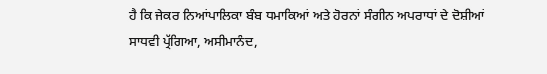ਹੈ ਕਿ ਜੇਕਰ ਨਿਆਂਪਾਲਿਕਾ ਬੰਬ ਧਮਾਕਿਆਂ ਅਤੇ ਹੋਰਨਾਂ ਸੰਗੀਨ ਅਪਰਾਧਾਂ ਦੇ ਦੋਸ਼ੀਆਂ ਸਾਧਵੀ ਪ੍ਰੱਗਿਆ, ਅਸੀਮਾਨੰਦ,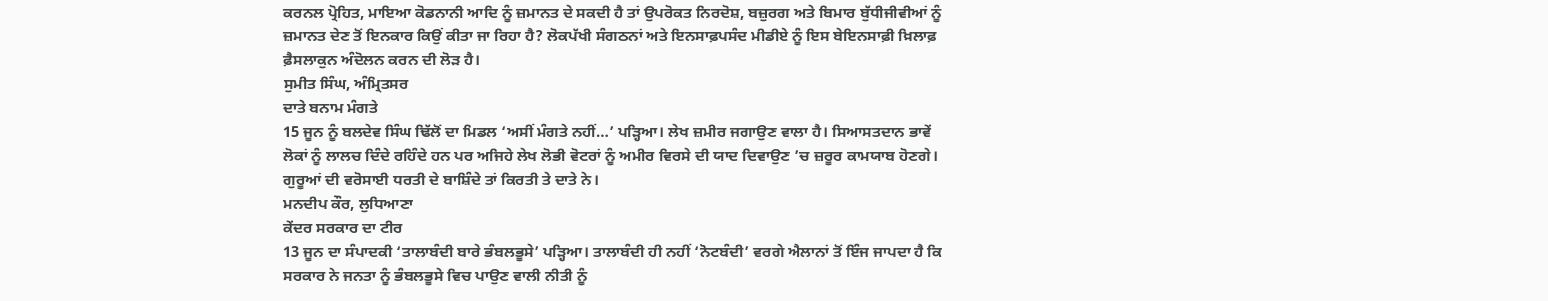ਕਰਨਲ ਪ੍ਰੋਹਿਤ, ਮਾਇਆ ਕੋਡਨਾਨੀ ਆਦਿ ਨੂੰ ਜ਼ਮਾਨਤ ਦੇ ਸਕਦੀ ਹੈ ਤਾਂ ਉਪਰੋਕਤ ਨਿਰਦੋਸ਼, ਬਜ਼ੁਰਗ ਅਤੇ ਬਿਮਾਰ ਬੁੱਧੀਜੀਵੀਆਂ ਨੂੰ ਜ਼ਮਾਨਤ ਦੇਣ ਤੋਂ ਇਨਕਾਰ ਕਿਉਂ ਕੀਤਾ ਜਾ ਰਿਹਾ ਹੈ? ਲੋਕਪੱਖੀ ਸੰਗਠਨਾਂ ਅਤੇ ਇਨਸਾਫ਼ਪਸੰਦ ਮੀਡੀਏ ਨੂੰ ਇਸ ਬੇਇਨਸਾਫ਼ੀ ਖ਼ਿਲਾਫ਼ ਫ਼ੈਸਲਾਕੁਨ ਅੰਦੋਲਨ ਕਰਨ ਦੀ ਲੋੜ ਹੈ।
ਸੁਮੀਤ ਸਿੰਘ, ਅੰਮ੍ਰਿਤਸਰ
ਦਾਤੇ ਬਨਾਮ ਮੰਗਤੇ
15 ਜੂਨ ਨੂੰ ਬਲਦੇਵ ਸਿੰਘ ਢਿੱਲੋਂ ਦਾ ਮਿਡਲ ‘ਅਸੀਂ ਮੰਗਤੇ ਨਹੀਂ…’ ਪੜ੍ਹਿਆ। ਲੇਖ ਜ਼ਮੀਰ ਜਗਾਉਣ ਵਾਲਾ ਹੈ। ਸਿਆਸਤਦਾਨ ਭਾਵੇਂ ਲੋਕਾਂ ਨੂੰ ਲਾਲਚ ਦਿੰਦੇ ਰਹਿੰਦੇ ਹਨ ਪਰ ਅਜਿਹੇ ਲੇਖ ਲੋਭੀ ਵੋਟਰਾਂ ਨੂੰ ਅਮੀਰ ਵਿਰਸੇ ਦੀ ਯਾਦ ਦਿਵਾਉਣ ’ਚ ਜ਼ਰੂਰ ਕਾਮਯਾਬ ਹੋਣਗੇ। ਗੁਰੂਆਂ ਦੀ ਵਰੋਸਾਈ ਧਰਤੀ ਦੇ ਬਾਸ਼ਿੰਦੇ ਤਾਂ ਕਿਰਤੀ ਤੇ ਦਾਤੇ ਨੇ।
ਮਨਦੀਪ ਕੌਰ, ਲੁਧਿਆਣਾ
ਕੇਂਦਰ ਸਰਕਾਰ ਦਾ ਟੀਰ
13 ਜੂਨ ਦਾ ਸੰਪਾਦਕੀ ‘ਤਾਲਾਬੰਦੀ ਬਾਰੇ ਭੰਬਲਭੂਸੇ’ ਪੜ੍ਹਿਆ। ਤਾਲਾਬੰਦੀ ਹੀ ਨਹੀਂ ‘ਨੋਟਬੰਦੀ’ ਵਰਗੇ ਐਲਾਨਾਂ ਤੋਂ ਇੰਜ ਜਾਪਦਾ ਹੈ ਕਿ ਸਰਕਾਰ ਨੇ ਜਨਤਾ ਨੂੰ ਭੰਬਲਭੂਸੇ ਵਿਚ ਪਾਉਣ ਵਾਲੀ ਨੀਤੀ ਨੂੰ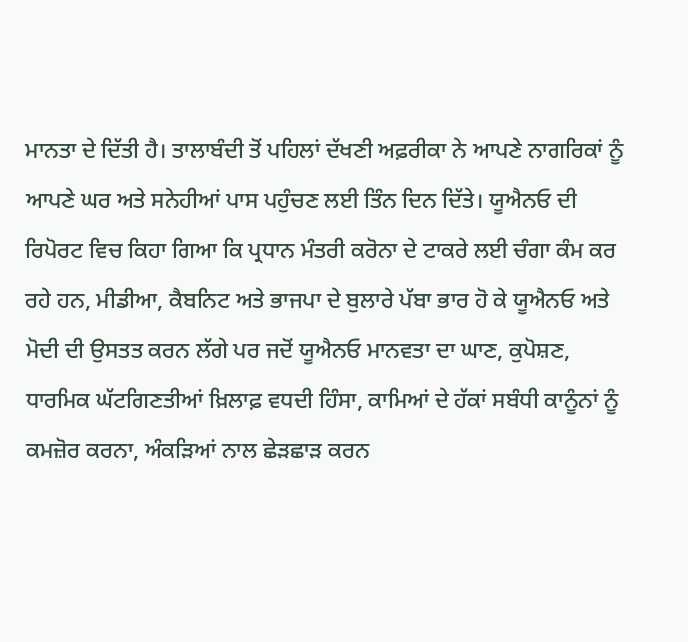ਮਾਨਤਾ ਦੇ ਦਿੱਤੀ ਹੈ। ਤਾਲਾਬੰਦੀ ਤੋਂ ਪਹਿਲਾਂ ਦੱਖਣੀ ਅਫ਼ਰੀਕਾ ਨੇ ਆਪਣੇ ਨਾਗਰਿਕਾਂ ਨੂੰ ਆਪਣੇ ਘਰ ਅਤੇ ਸਨੇਹੀਆਂ ਪਾਸ ਪਹੁੰਚਣ ਲਈ ਤਿੰਨ ਦਿਨ ਦਿੱਤੇ। ਯੂਐਨਓ ਦੀ ਰਿਪੋਰਟ ਵਿਚ ਕਿਹਾ ਗਿਆ ਕਿ ਪ੍ਰਧਾਨ ਮੰਤਰੀ ਕਰੋਨਾ ਦੇ ਟਾਕਰੇ ਲਈ ਚੰਗਾ ਕੰਮ ਕਰ ਰਹੇ ਹਨ, ਮੀਡੀਆ, ਕੈਬਨਿਟ ਅਤੇ ਭਾਜਪਾ ਦੇ ਬੁਲਾਰੇ ਪੱਬਾ ਭਾਰ ਹੋ ਕੇ ਯੂਐਨਓ ਅਤੇ ਮੋਦੀ ਦੀ ਉਸਤਤ ਕਰਨ ਲੱਗੇ ਪਰ ਜਦੋਂ ਯੂਐਨਓ ਮਾਨਵਤਾ ਦਾ ਘਾਣ, ਕੁਪੋਸ਼ਣ, ਧਾਰਮਿਕ ਘੱਟਗਿਣਤੀਆਂ ਖ਼ਿਲਾਫ਼ ਵਧਦੀ ਹਿੰਸਾ, ਕਾਮਿਆਂ ਦੇ ਹੱਕਾਂ ਸਬੰਧੀ ਕਾਨੂੰਨਾਂ ਨੂੰ ਕਮਜ਼ੋਰ ਕਰਨਾ, ਅੰਕੜਿਆਂ ਨਾਲ ਛੇੜਛਾੜ ਕਰਨ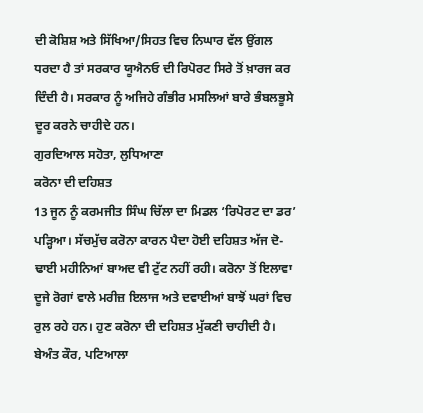ਦੀ ਕੋਸ਼ਿਸ਼ ਅਤੇ ਸਿੱਖਿਆ/ਸਿਹਤ ਵਿਚ ਨਿਘਾਰ ਵੱਲ ਉਂਗਲ ਧਰਦਾ ਹੈ ਤਾਂ ਸਰਕਾਰ ਯੂਐਨਓ ਦੀ ਰਿਪੋਰਟ ਸਿਰੇ ਤੋਂ ਖ਼ਾਰਜ ਕਰ ਦਿੰਦੀ ਹੈ। ਸਰਕਾਰ ਨੂੰ ਅਜਿਹੇ ਗੰਭੀਰ ਮਸਲਿਆਂ ਬਾਰੇ ਭੰਬਲਭੂਸੇ ਦੂਰ ਕਰਨੇ ਚਾਹੀਦੇ ਹਨ।
ਗੁਰਦਿਆਲ ਸਹੋਤਾ, ਲੁਧਿਆਣਾ
ਕਰੋਨਾ ਦੀ ਦਹਿਸ਼ਤ
13 ਜੂਨ ਨੂੰ ਕਰਮਜੀਤ ਸਿੰਘ ਚਿੱਲਾ ਦਾ ਮਿਡਲ ‘ਰਿਪੋਰਟ ਦਾ ਡਰ’ ਪੜ੍ਹਿਆ। ਸੱਚਮੁੱਚ ਕਰੋਨਾ ਕਾਰਨ ਪੈਦਾ ਹੋਈ ਦਹਿਸ਼ਤ ਅੱਜ ਦੋ-ਢਾਈ ਮਹੀਨਿਆਂ ਬਾਅਦ ਵੀ ਟੁੱਟ ਨਹੀਂ ਰਹੀ। ਕਰੋਨਾ ਤੋਂ ਇਲਾਵਾ ਦੂਜੇ ਰੋਗਾਂ ਵਾਲੇ ਮਰੀਜ਼ ਇਲਾਜ ਅਤੇ ਦਵਾਈਆਂ ਬਾਝੋਂ ਘਰਾਂ ਵਿਚ ਰੁਲ ਰਹੇ ਹਨ। ਹੁਣ ਕਰੋਨਾ ਦੀ ਦਹਿਸ਼ਤ ਮੁੱਕਣੀ ਚਾਹੀਦੀ ਹੈ।
ਬੇਅੰਤ ਕੌਰ, ਪਟਿਆਲਾ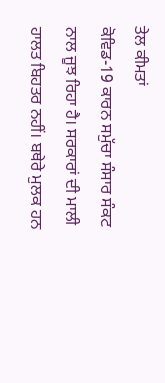ਤੇਲ ਕੀਮਤਾਂ
ਕੋਵਿਡ-19 ਕਾਰਨ ਸਮੁੱਚਾ ਸੰਸਾਰ ਸੰਕਟ ਨਾਲ ਜੂਝ ਰਿਹਾ ਹੈ। ਸਰਕਾਰਾਂ ਦੀ ਮਾਲੀ ਹਾਲਤ ਬਿਹਤਰ ਨਹੀਂ। ਬਥੇਰੇ ਮੁਲਕ ਹਨ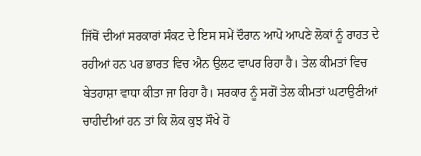ਜਿੱਥੋਂ ਦੀਆਂ ਸਰਕਾਰਾਂ ਸੰਕਟ ਦੇ ਇਸ ਸਮੇਂ ਦੌਰਾਨ ਆਪੋ ਆਪਣੇ ਲੋਕਾਂ ਨੂੰ ਰਾਹਤ ਦੇ ਰਹੀਆਂ ਹਨ ਪਰ ਭਾਰਤ ਵਿਚ ਐਨ ਉਲਟ ਵਾਪਰ ਰਿਹਾ ਹੈ। ਤੇਲ ਕੀਮਤਾਂ ਵਿਚ ਬੇਤਹਾਸ਼ਾ ਵਾਧਾ ਕੀਤਾ ਜਾ ਰਿਹਾ ਹੈ। ਸਰਕਾਰ ਨੂੰ ਸਗੋਂ ਤੇਲ ਕੀਮਤਾਂ ਘਟਾਉਣੀਆਂ ਚਾਹੀਦੀਆਂ ਹਨ ਤਾਂ ਕਿ ਲੋਕ ਕੁਝ ਸੌਖੇ ਹੋ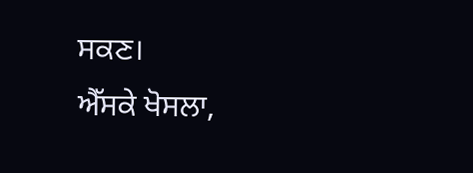ਸਕਣ।
ਐੱਸਕੇ ਖੋਸਲਾ,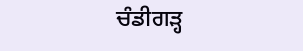ਚੰਡੀਗੜ੍ਹ